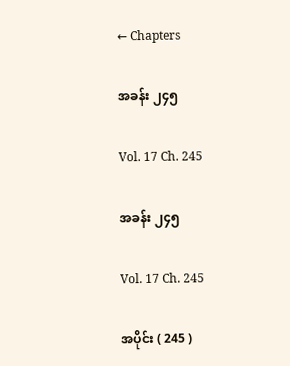← Chapters

အခန်း ၂၄၅

Vol. 17 Ch. 245

အခန်း ၂၄၅

Vol. 17 Ch. 245

အပိုင်း ( 245 )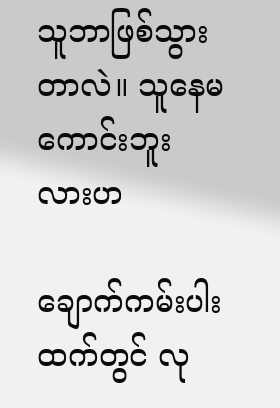သူဘာဖြစ်သွားတာလဲ။ သူနေမကောင်းဘူးလားဟ

ချောက်ကမ်းပါးထက်တွင် လု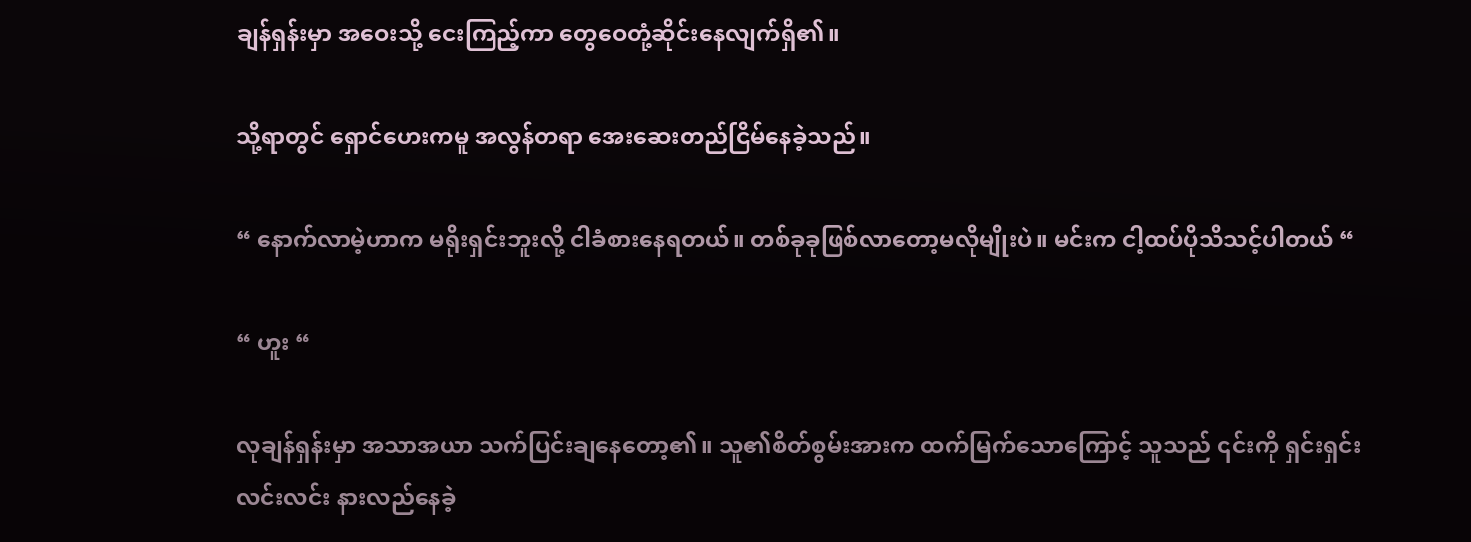ချန်ရှန်းမှာ အဝေးသို့ ငေးကြည့်ကာ တွေဝေတုံ့ဆိုင်းနေလျက်ရှိ၏။

သို့ရာတွင် ရှောင်ဟေးကမူ အလွန်တရာ အေးဆေးတည်ငြိမ်နေခဲ့သည်။

“ နောက်လာမဲ့ဟာက မရိုးရှင်းဘူးလို့ ငါခံစားနေရတယ်။ တစ်ခုခုဖြစ်လာတော့မလိုမျိုးပဲ။ မင်းက ငါ့ထပ်ပိုသိသင့်ပါတယ် “

“ ဟူး “

လုချန်ရှန်းမှာ အသာအယာ သက်ပြင်းချနေတော့၏။ သူ၏စိတ်စွမ်းအားက ထက်မြက်သောကြောင့် သူသည် ၎င်းကို ရှင်းရှင်းလင်းလင်း နားလည်နေခဲ့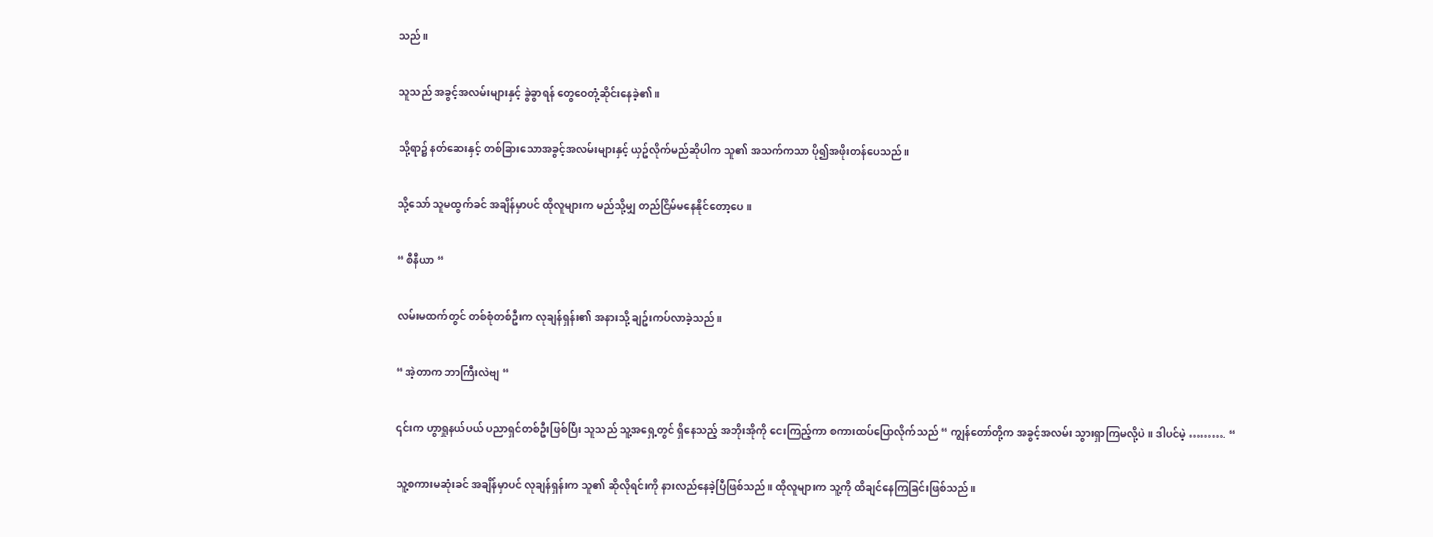သည်။

သူသည် အခွင့်အလမ်းများနှင့် ခွဲခွာရန် တွေဝေတုံ့ဆိုင်းနေခဲ့၏။

သို့ရာ၌ နတ်ဆေးနှင့် တစ်ခြားသောအခွင့်အလမ်းများနှင့် ယှဥ်လိုက်မည်ဆိုပါက သူ၏ အသက်ကသာ ပို၍အဖိုးတန်ပေသည်။

သို့သော် သူမထွက်ခင် အချိန်မှာပင် ထိုလူများက မည်သို့မျှ တည်ငြိမ်မနေနိုင်တော့ပေ။

“ စီနီယာ “

လမ်းမထက်တွင် တစ်စုံတစ်ဦးက လုချန်ရှန်း၏ အနားသို့ ချဥ်းကပ်လာခဲ့သည်။

“ အဲ့တာက ဘာကြီးလဲဗျ “

၎င်းက ဟွာရှုနယ်ပယ် ပညာရှင်တစ်ဦးဖြစ်ပြီး သူသည် သူ့အရှေ့တွင် ရှိနေသည့် အဘိုးအိုကို ငေးကြည့်ကာ စကားထပ်ပြောလိုက်သည် “ ကျွန်တော်တို့က အခွင့်အလမ်း သွားရှာကြမလို့ပဲ။ ဒါပင်မဲ့ ………. “

သူ့စကားမဆုံးခင် အချိန်မှာပင် လုချန်ရှန်းက သူ၏ ဆိုလိုရင်းကို နားလည်နေခဲ့ပြီဖြစ်သည်။ ထိုလူများက သူ့ကို ထိချင်နေကြခြင်းဖြစ်သည်။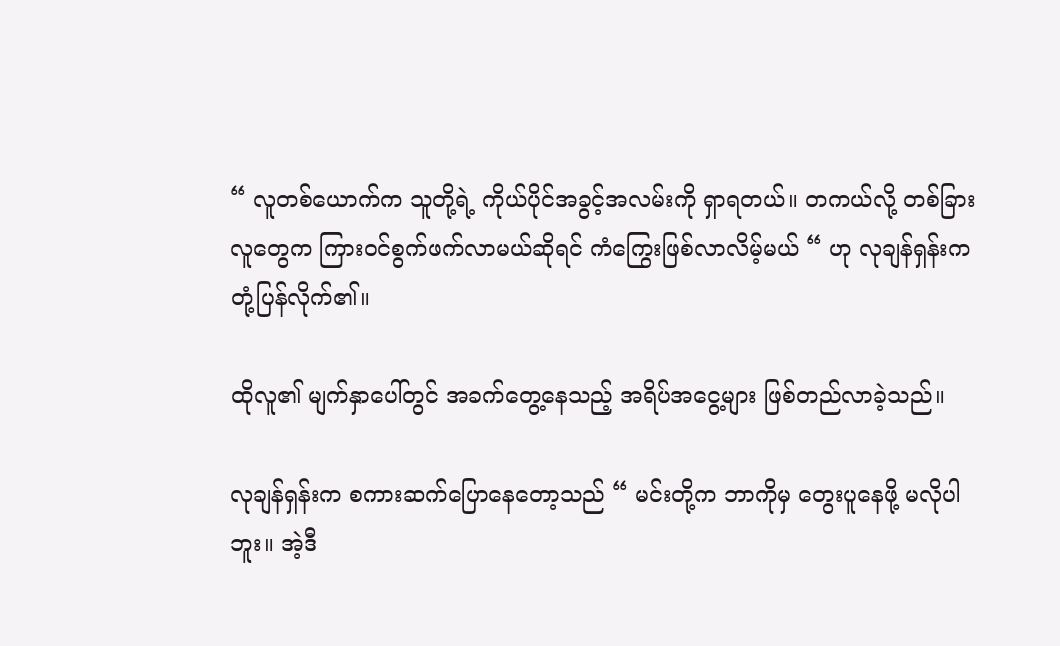“ လူတစ်ယောက်က သူတို့ရဲ့ ကိုယ်ပိုင်အခွင့်အလမ်းကို ရှာရတယ်။ တကယ်လို့ တစ်ခြားလူတွေက ကြားဝင်စွက်ဖက်လာမယ်ဆိုရင် ကံကြွေးဖြစ်လာလိမ့်မယ် “ ဟု လုချန်ရှန်းက တုံ့ပြန်လိုက်၏။

ထိုလူ၏ မျက်နှာပေါ်တွင် အခက်တွေ့နေသည့် အရိပ်အငွေ့များ ဖြစ်တည်လာခဲ့သည်။

လုချန်ရှန်းက စကားဆက်ပြောနေတော့သည် “ မင်းတို့က ဘာကိုမှ တွေးပူနေဖို့ မလိုပါဘူး။ အဲ့ဒီ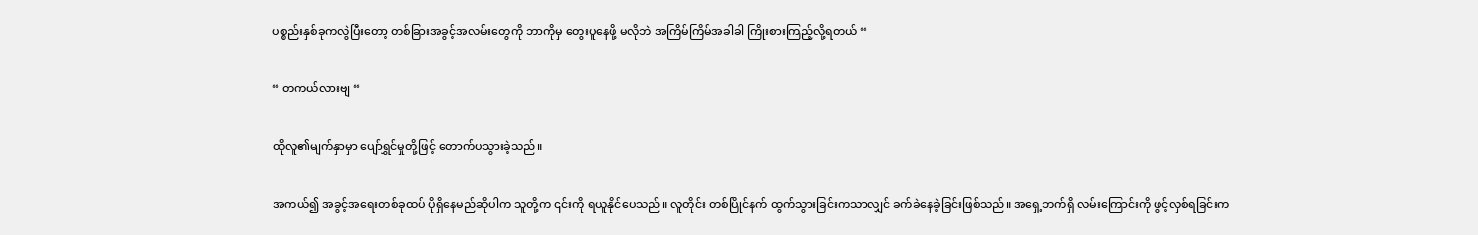ပစ္စည်းနှစ်ခုကလွဲပြီးတော့ တစ်ခြားအခွင့်အလမ်းတွေကို ဘာကိုမှ တွေးပူနေဖို့ မလိုဘဲ အကြိမ်ကြိမ်အခါခါ ကြိုးစားကြည့်လို့ရတယ် “

“ တကယ်လားဗျ “

ထိုလူ၏မျက်နှာမှာ ပျော်ရွှင်မှုတို့ဖြင့် တောက်ပသွားခဲ့သည်။

အကယ်၍ အခွင့်အရေးတစ်ခုထပ် ပိုရှိနေမည်ဆိုပါက သူတို့က ၎င်းကို ရယူနိုင်ပေသည်။ လူတိုင်း တစ်ပြိုင်နက် ထွက်သွားခြင်းကသာလျှင် ခက်ခဲနေခဲ့ခြင်းဖြစ်သည်။ အရှေ့ဘက်ရှိ လမ်းကြောင်းကို ဖွင့်လှစ်ရခြင်းက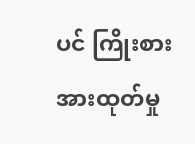ပင် ကြိုးစားအားထုတ်မှု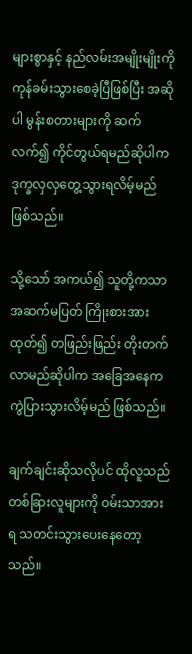များစွာနှင့် နည်လမ်းအမျိုးမျိုးကို ကုန်ခမ်းသွားစေခဲ့ပြီဖြစ်ပြီး အဆိုပါ မွန်းစတားများကို ဆက်လက်၍ ကိုင်တွယ်ရမည်ဆိုပါက ဒုက္ခလှလှတွေ့သွားရလိမ့်မည် ဖြစ်သည်။

သို့သော် အကယ်၍ သူတို့ကသာ အဆက်မပြတ် ကြိုးစားအားထုတ်၍ တဖြည်းဖြည်း တိုးတက်လာမည်ဆိုပါက အခြေအနေက ကွဲပြားသွားလိမ့်မည် ဖြစ်သည်။

ချက်ချင်းဆိုသလိုပင် ထိုလူသည် တစ်ခြားလူများကို ဝမ်းသာအားရ သတင်းသွားပေးနေတော့သည်။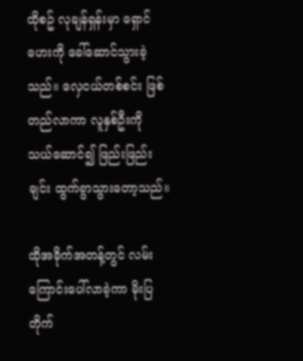ထိုစဥ် လုချန်ရှန်းမှာ ရှောင်ဟေးကို ခေါ်ဆောင်သွားခဲ့သည်။ လှေငယ်တစ်စင်း ဖြစ်တည်လာကာ လူနှစ်ဦးကို သယ်ဆောင်၍ ဖြည်းဖြည်းချင်း ထွက်ခွာသွားတော့သည်။

ထိုအခိုက်အတန့်တွင် လမ်းကြောင်းပေါ်လာခဲ့ကာ မိုးပြတိုက်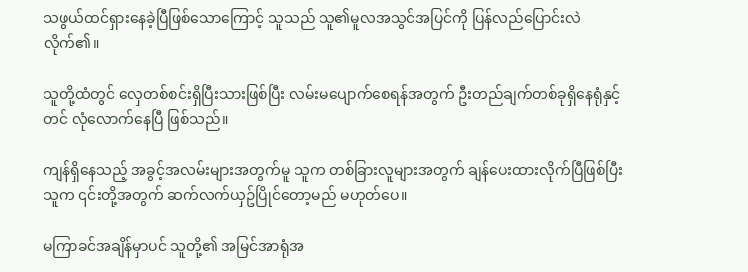သဖွယ်ထင်ရှားနေခဲ့ပြီဖြစ်သောကြောင့် သူသည် သူ၏မူလအသွင်အပြင်ကို ပြန်လည်ပြောင်းလဲလိုက်၏။

သူတို့ထံတွင် လှေတစ်စင်းရှိပြီးသားဖြစ်ပြီး လမ်းမပျောက်စေရန်အတွက် ဦးတည်ချက်တစ်ခုရှိနေရုံနှင့်တင် လုံလောက်နေပြီ ဖြစ်သည်။

ကျန်ရှိနေသည့် အခွင့်အလမ်းများအတွက်မူ သူက တစ်ခြားလူများအတွက် ချန်ပေးထားလိုက်ပြီဖြစ်ပြီး သူက ၎င်းတို့အတွက် ဆက်လက်ယှဥ်ပြိုင်တော့မည် မဟုတ်ပေ။

မကြာခင်အချိန်မှာပင် သူတို့၏ အမြင်အာရုံအ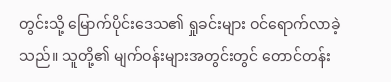တွင်းသို့ မြောက်ပိုင်းဒေသ၏ ရှုခင်းများ ဝင်ရောက်လာခဲ့သည်။ သူတို့၏ မျက်ဝန်းများအတွင်းတွင် တောင်တန်း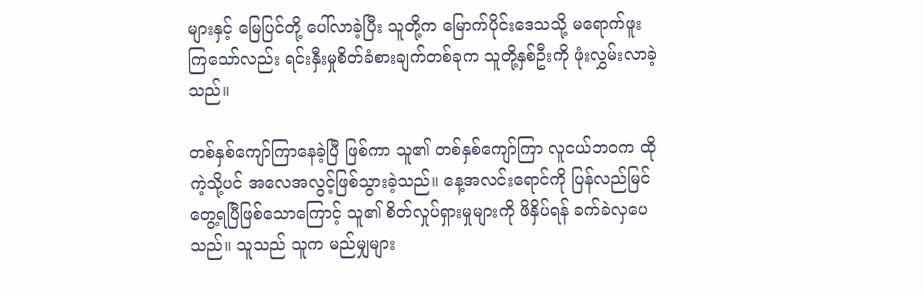များနှင့် မြေပြင်တို့ ပေါ်လာခဲ့ပြီး သူတို့က မြောက်ပိုင်းဒေသသို့ မရောက်ဖူးကြသော်လည်း ရင်းနှီးမှုစိတ်ခံစားချက်တစ်ခုက သူတို့နှစ်ဦးကို ဖုံးလွှမ်းလာခဲ့သည်။

တစ်နှစ်ကျော်ကြာနေခဲ့ပြီ ဖြစ်ကာ သူ၏ တစ်နှစ်ကျော်ကြာ လူငယ်ဘဝက ထိုကဲ့သို့ပင် အလေအလွင့်ဖြစ်သွားခဲ့သည်။ နေ့အလင်းရောင်ကို ပြန်လည်မြင်တွေ့ရပြီဖြစ်သောကြောင့် သူ၏ စိတ်လှုပ်ရှားမှုများကို ဖိနှိပ်ရန် ခက်ခဲလှပေသည်။ သူသည် သူက မည်မျှများ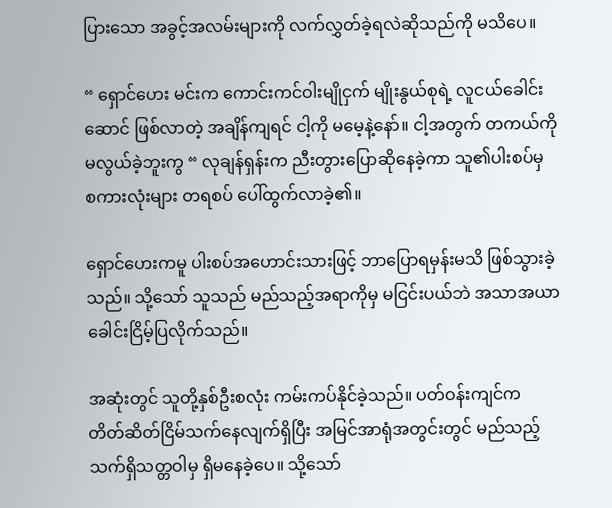ပြားသော အခွင့်အလမ်းများကို လက်လွှတ်ခဲ့ရလဲဆိုသည်ကို မသိပေ။

“ ရှောင်ဟေး မင်းက ကောင်းကင်ဝါးမျိုငှက် မျိုးနွယ်စုရဲ့ လူငယ်ခေါင်းဆောင် ဖြစ်လာတဲ့ အချိန်ကျရင် ငါ့ကို မမေ့နဲ့နော်။ ငါ့အတွက် တကယ်ကို မလွယ်ခဲ့ဘူးကွ “ လုချန်ရှန်းက ညီးတွားပြောဆိုနေခဲ့ကာ သူ၏ပါးစပ်မှ စကားလုံးများ တရစပ် ပေါ်ထွက်လာခဲ့၏။

ရှောင်ဟေးကမူ ပါးစပ်အဟောင်းသားဖြင့် ဘာပြောရမှန်းမသိ ဖြစ်သွားခဲ့သည်။ သို့သော် သူသည် မည်သည့်အရာကိုမှ မငြင်းပယ်ဘဲ အသာအယာ ခေါင်းငြိမ့်ပြလိုက်သည်။

အဆုံးတွင် သူတို့နှစ်ဦးစလုံး ကမ်းကပ်နိုင်ခဲ့သည်။ ပတ်ဝန်းကျင်က တိတ်ဆိတ်ငြိမ်သက်နေလျက်ရှိပြီး အမြင်အာရုံအတွင်းတွင် မည်သည့်သက်ရှိသတ္တဝါမှ ရှိမနေခဲ့ပေ။ သို့သော်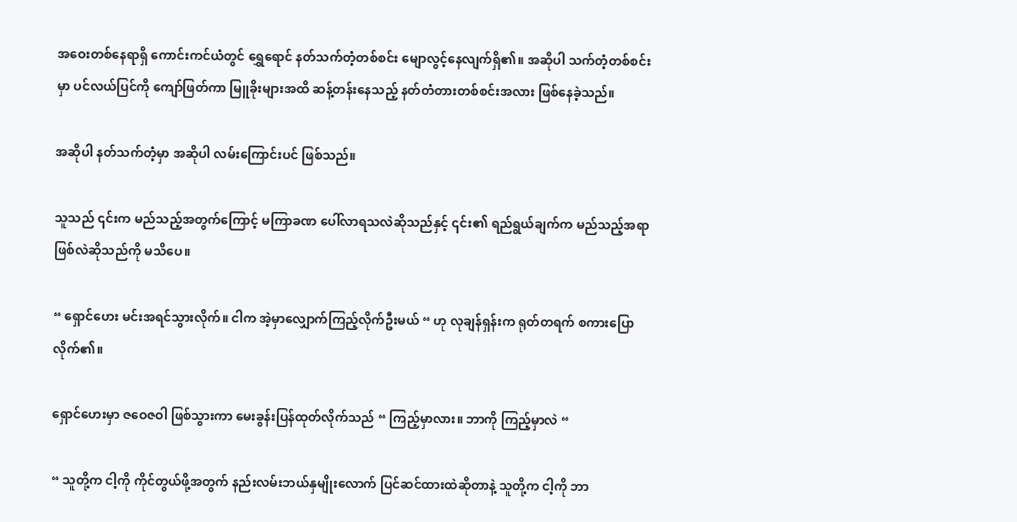အဝေးတစ်နေရာရှိ ကောင်းကင်ယံတွင် ရွှေရောင် နတ်သက်တံ့တစ်စင်း မျောလွင့်နေလျက်ရှိ၏။ အဆိုပါ သက်တံ့တစ်စင်းမှာ ပင်လယ်ပြင်ကို ကျော်ဖြတ်ကာ မြူခိုးများအထိ ဆန့်တန်းနေသည့် နတ်တံတားတစ်စင်းအလား ဖြစ်နေခဲ့သည်။

အဆိုပါ နတ်သက်တံ့မှာ အဆိုပါ လမ်းကြောင်းပင် ဖြစ်သည်။

သူသည် ၎င်းက မည်သည့်အတွက်ကြောင့် မကြာခဏ ပေါ်လာရသလဲဆိုသည်နှင့် ၎င်း၏ ရည်ရွယ်ချက်က မည်သည့်အရာဖြစ်လဲဆိုသည်ကို မသိပေ။

“ ရှောင်ဟေး မင်းအရင်သွားလိုက်။ ငါက အဲ့မှာလျှောက်ကြည့်လိုက်ဦးမယ် “ ဟု လုချန်ရှန်းက ရုတ်တရက် စကားပြောလိုက်၏။

ရှောင်ဟေးမှာ ဇဝေဇဝါ ဖြစ်သွားကာ မေးခွန်းပြန်ထုတ်လိုက်သည် “ ကြည့်မှာလား။ ဘာကို ကြည့်မှာလဲ “

“ သူတို့က ငါ့ကို ကိုင်တွယ်ဖို့အတွက် နည်းလမ်းဘယ်နှမျိုးလောက် ပြင်ဆင်ထားထဲဆိုတာနဲ့ သူတို့က ငါ့ကို ဘာ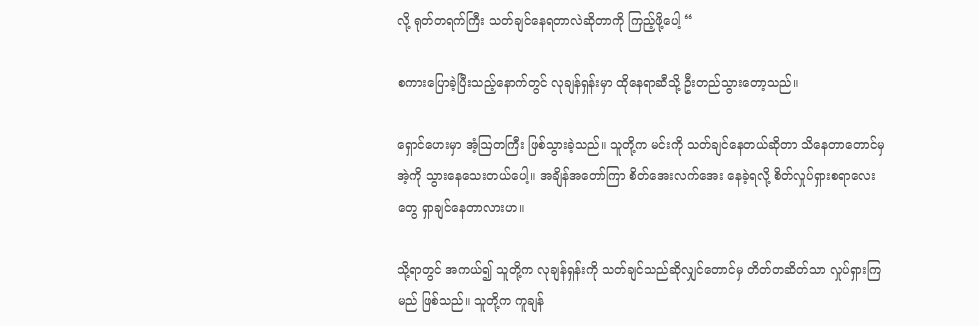လို့ ရုတ်တရက်ကြီး သတ်ချင်နေရတာလဲဆိုတာကို ကြည့်ဖို့ပေါ့ “

စကားပြောခဲ့ပြီးသည့်နောက်တွင် လုချန်ရှန်းမှာ ထိုနေရာဆီသို့ ဦးတည်သွားတော့သည်။

ရှောင်ဟေးမှာ အံ့ဩတကြီး ဖြစ်သွားခဲ့သည်။ သူတို့က မင်းကို သတ်ချင်နေတယ်ဆိုတာ သိနေတာတောင်မှ အဲ့ကို သွားနေသေးတယ်ပေါ့။ အချိန်အတော်ကြာ စိတ်အေးလက်အေး နေခဲ့ရလို့ စိတ်လှုပ်ရှားစရာလေးတွေ ရှာချင်နေတာလားဟ။

သို့ရာတွင် အကယ်၍ သူတို့က လုချန်ရှန်းကို သတ်ချင်သည်ဆိုလျှင်တောင်မှ တိတ်တဆိတ်သာ လှုပ်ရှားကြမည် ဖြစ်သည်။ သူတို့က ကူချန်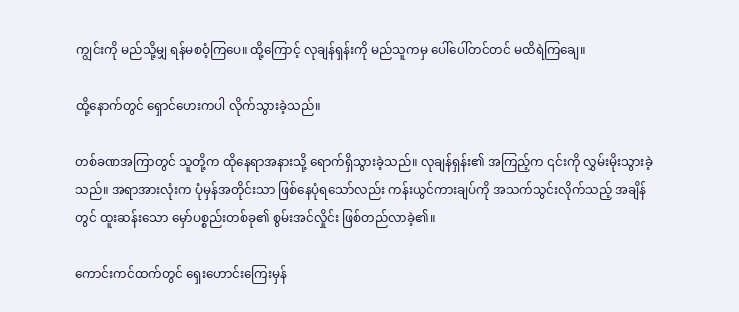ကျွင်းကို မည်သို့မျှ ရန်မစဝံ့ကြပေ။ ထို့ကြောင့် လုချန်ရှန်းကို မည်သူကမှ ပေါ်ပေါ်တင်တင် မထိရဲကြချေ။

ထို့နောက်တွင် ရှောင်ဟေးကပါ လိုက်သွားခဲ့သည်။

တစ်ခဏအကြာတွင် သူတို့က ထိုနေရာအနားသို့ ရောက်ရှိသွားခဲ့သည်။ လုချန်ရှန်း၏ အကြည့်က ၎င်းကို လွှမ်းမိုးသွားခဲ့သည်။ အရာအားလုံးက ပုံမှန်အတိုင်းသာ ဖြစ်နေပုံရသော်လည်း ကန်းယွင်ကားချပ်ကို အသက်သွင်းလိုက်သည့် အချိန်တွင် ထူးဆန်းသော မှော်ပစ္စည်းတစ်ခု၏ စွမ်းအင်လှိုင်း ဖြစ်တည်လာခဲ့၏။

ကောင်းကင်ထက်တွင် ရှေးဟောင်းကြေးမှန်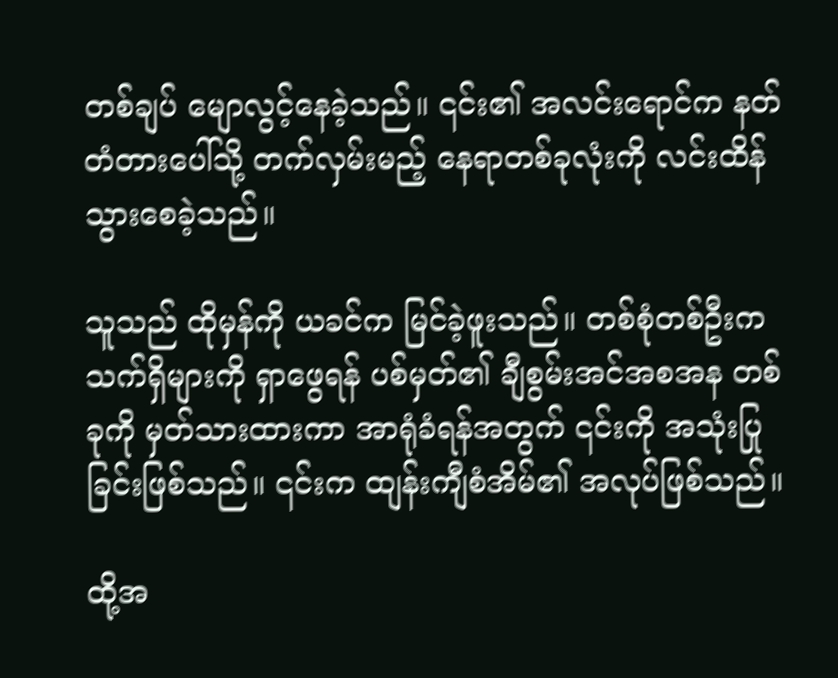တစ်ချပ် မျောလွင့်နေခဲ့သည်။ ၎င်း၏ အလင်းရောင်က နတ်တံတားပေါ်သို့ တက်လှမ်းမည့် နေရာတစ်ခုလုံးကို လင်းထိန်သွားစေခဲ့သည်။

သူသည် ထိုမှန်ကို ယခင်က မြင်ခဲ့ဖူးသည်။ တစ်စုံတစ်ဦးက သက်ရှိများကို ရှာဖွေရန် ပစ်မှတ်၏ ချီစွမ်းအင်အစအန တစ်ခုကို မှတ်သားထားကာ အာရုံခံရန်အတွက် ၎င်းကို အသုံးပြုခြင်းဖြစ်သည်။ ၎င်းက ထျန်းကျီစံအိမ်၏ အလုပ်ဖြစ်သည်။

ထို့အ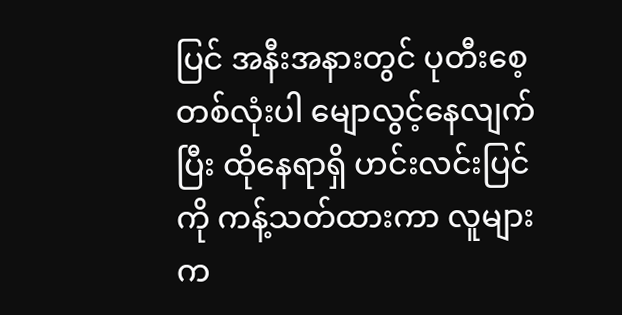ပြင် အနီးအနားတွင် ပုတီးစေ့တစ်လုံးပါ မျောလွင့်နေလျက်ပြီး ထိုနေရာရှိ ဟင်းလင်းပြင်ကို ကန့်သတ်ထားကာ လူများက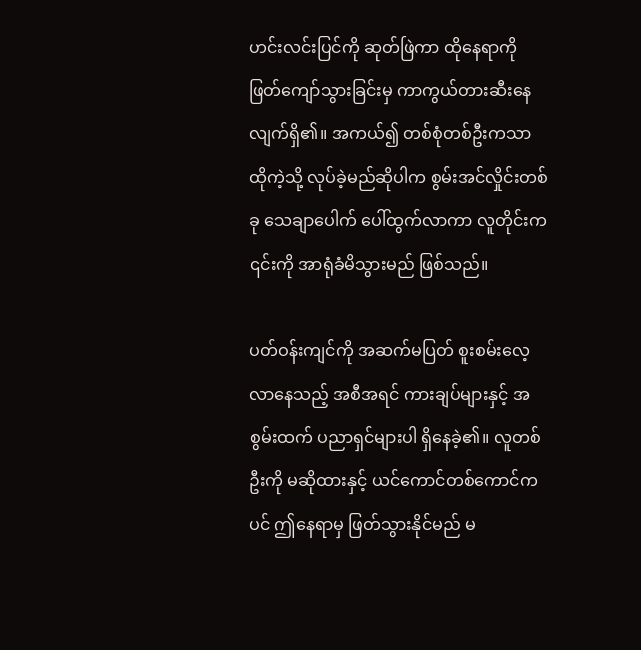ဟင်းလင်းပြင်ကို ဆုတ်ဖြဲကာ ထိုနေရာကို ဖြတ်ကျော်သွားခြင်းမှ ကာကွယ်တားဆီးနေလျက်ရှိ၏။ အကယ်၍ တစ်စုံတစ်ဦးကသာ ထိုကဲ့သို့ လုပ်ခဲ့မည်ဆိုပါက စွမ်းအင်လှိုင်းတစ်ခု သေချာပေါက် ပေါ်ထွက်လာကာ လူတိုင်းက ၎င်းကို အာရုံခံမိသွားမည် ဖြစ်သည်။

ပတ်ဝန်းကျင်ကို အဆက်မပြတ် စူးစမ်းလေ့လာနေသည့် အစီအရင် ကားချပ်များနှင့် အစွမ်းထက် ပညာရှင်များပါ ရှိနေခဲ့၏။ လူတစ်ဦးကို မဆိုထားနှင့် ယင်ကောင်တစ်ကောင်ကပင် ဤနေရာမှ ဖြတ်သွားနိုင်မည် မ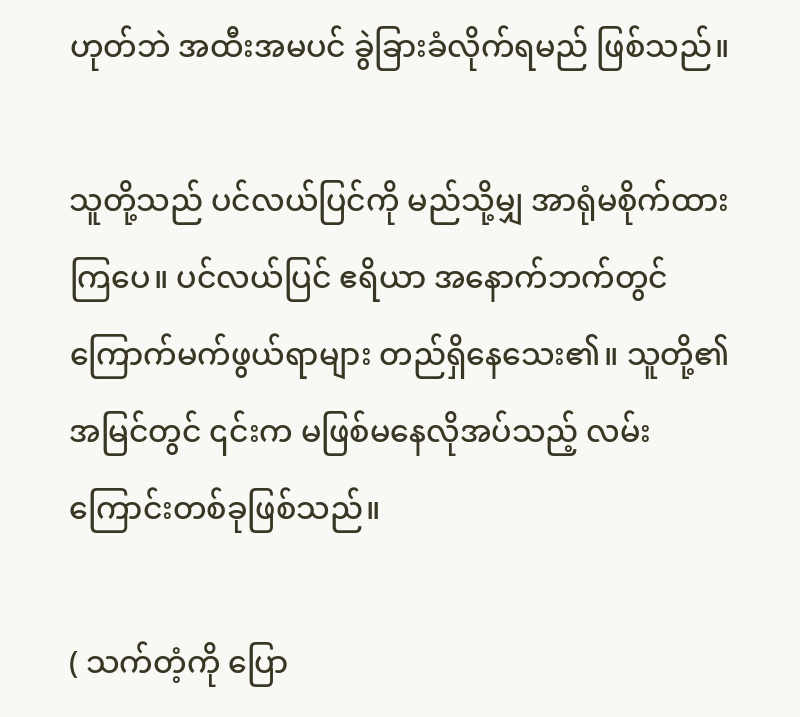ဟုတ်ဘဲ အထီးအမပင် ခွဲခြားခံလိုက်ရမည် ဖြစ်သည်။

သူတို့သည် ပင်လယ်ပြင်ကို မည်သို့မျှ အာရုံမစိုက်ထားကြပေ။ ပင်လယ်ပြင် ဧရိယာ အနောက်ဘက်တွင် ကြောက်မက်ဖွယ်ရာများ တည်ရှိနေသေး၏။ သူတို့၏ အမြင်တွင် ၎င်းက မဖြစ်မနေလိုအပ်သည့် လမ်းကြောင်းတစ်ခုဖြစ်သည်။

( သက်တံ့ကို ပြော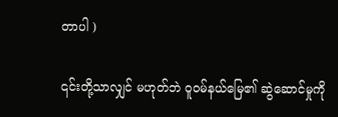တာပါ )

၎င်းတို့သာလျှင် မဟုတ်ဘဲ ဝူဝမ်နယ်မြေ၏ ဆွဲဆောင်မှုကို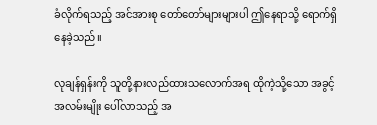ခံလိုက်ရသည့် အင်အားစု တော်တော်များများပါ ဤနေရာသို့ ရောက်ရှိနေခဲ့သည်။

လုချန်ရှန်းကို သူတို့နားလည်ထားသလောက်အရ ထိုကဲ့သို့သော အခွင့်အလမ်းမျိုး ပေါ်လာသည့် အ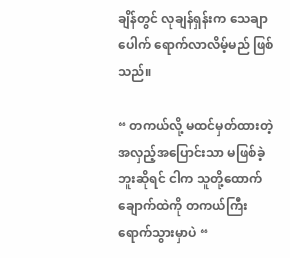ချိန်တွင် လုချန်ရှန်းက သေချာပေါက် ရောက်လာလိမ့်မည် ဖြစ်သည်။

“ တကယ်လို့ မထင်မှတ်ထားတဲ့ အလှည့်အပြောင်းသာ မဖြစ်ခဲ့ဘူးဆိုရင် ငါက သူတို့ထောက်ချောက်ထဲကို တကယ်ကြီး ရောက်သွားမှာပဲ “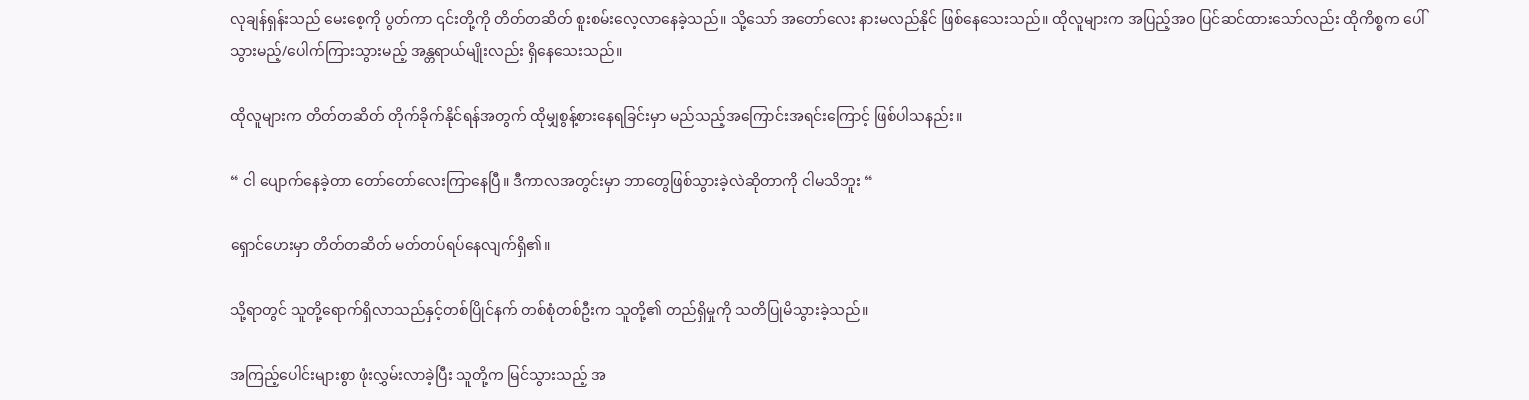လုချန်ရှန်းသည် မေးစေ့ကို ပွတ်ကာ ၎င်းတို့ကို တိတ်တဆိတ် စူးစမ်းလေ့လာနေခဲ့သည်။ သို့သော် အတော်လေး နားမလည်နိုင် ဖြစ်နေသေးသည်။ ထိုလူများက အပြည့်အဝ ပြင်ဆင်ထားသော်လည်း ထိုကိစ္စက ပေါ်သွားမည့်/ပေါက်ကြားသွားမည့် အန္တရာယ်မျိုးလည်း ရှိနေသေးသည်။

ထိုလူများက တိတ်တဆိတ် တိုက်ခိုက်နိုင်ရန်အတွက် ထိုမျှစွန့်စားနေရခြင်းမှာ မည်သည့်အကြောင်းအရင်းကြောင့် ဖြစ်ပါသနည်း။

“ ငါ ပျောက်နေခဲ့တာ တော်တော်လေးကြာနေပြီ။ ဒီကာလအတွင်းမှာ ဘာတွေဖြစ်သွားခဲ့လဲဆိုတာကို ငါမသိဘူး “

ရှောင်ဟေးမှာ တိတ်တဆိတ် မတ်တပ်ရပ်နေလျက်ရှိ၏။

သို့ရာတွင် သူတို့ရောက်ရှိလာသည်နှင့်တစ်ပြိုင်နက် တစ်စုံတစ်ဦးက သူတို့၏ တည်ရှိမှုကို သတိပြုမိသွားခဲ့သည်။

အကြည့်ပေါင်းများစွာ ဖုံးလွှမ်းလာခဲ့ပြီး သူတို့က မြင်သွားသည့် အ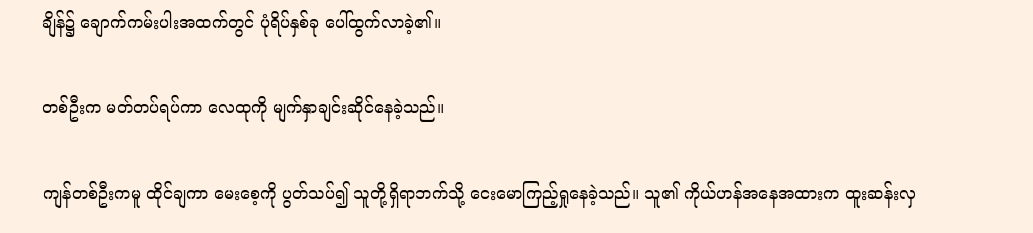ချိန်၌ ချောက်ကမ်းပါးအထက်တွင် ပုံရိပ်နှစ်ခု ပေါ်ထွက်လာခဲ့၏။

တစ်ဦးက မတ်တပ်ရပ်ကာ လေထုကို မျက်နှာချင်းဆိုင်နေခဲ့သည်။

ကျန်တစ်ဦးကမူ ထိုင်ချကာ မေးစေ့ကို ပွတ်သပ်၍ သူတို့ရှိရာဘက်သို့ ငေးမောကြည့်ရှုနေခဲ့သည်။ သူ၏ ကိုယ်ဟန်အနေအထားက ထူးဆန်းလှ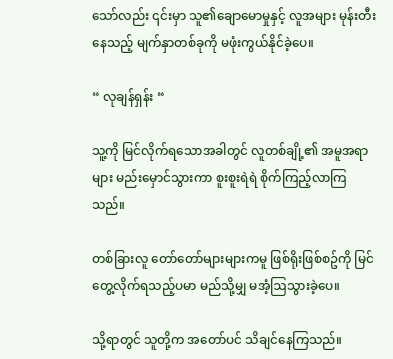သော်လည်း ၎င်းမှာ သူ၏ချောမောမှုနှင့် လူအများ မုန်းတီးနေသည့် မျက်နှာတစ်ခုကို မဖုံးကွယ်နိုင်ခဲ့ပေ။

“ လုချန်ရှန်း “

သူ့ကို မြင်လိုက်ရသောအခါတွင် လူတစ်ချို့၏ အမူအရာများ မည်းမှောင်သွားကာ စူးစူးရဲရဲ စိုက်ကြည့်လာကြသည်။

တစ်ခြားလူ တော်တော်များများကမူ ဖြစ်ရိုးဖြစ်စဥ်ကို မြင်တွေ့လိုက်ရသည့်ပမာ မည်သို့မျှ မအံ့ဩသွားခဲ့ပေ။

သို့ရာတွင် သူတို့က အတော်ပင် သိချင်နေကြသည်။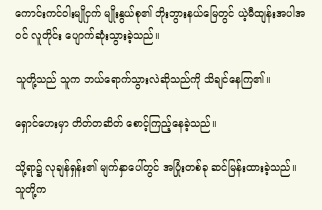ကောင်းကင်ဝါးမျိုငှက် မျိုးနွယ်စု၏ ဘိုးဘွားနယ်မြေတွင် ယဲ့မီထျန်းအပါအဝင် လူတိုင်း ပျောက်ဆုံးသွားခဲ့သည်။

သူတို့သည် သူက ဘယ်ရောက်သွားလဲဆိုသည်ကို သိချင်နေကြ၏။

ရှောင်ဟေးမှာ တိတ်တဆိတ် စောင့်ကြည့်နေခဲ့သည်။

သို့ရာ၌ လုချန်ရှန်း၏ မျက်နှာပေါ်တွင် အပြုံးတစ်ခု ဆင်မြန်းထားခဲ့သည်။ သူတို့က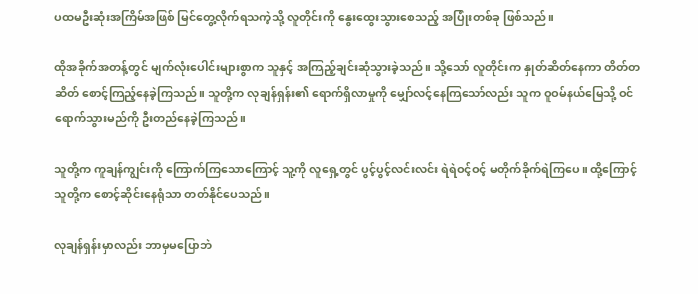ပထမဦးဆုံးအကြိမ်အဖြစ် မြင်တွေ့လိုက်ရသကဲ့သို့ လူတိုင်းကို နွေးထွေးသွားစေသည့် အပြုံးတစ်ခု ဖြစ်သည်။

ထိုအခိုက်အတန့်တွင် မျက်လုံးပေါင်းများစွာက သူနှင့် အကြည့်ချင်းဆုံသွားခဲ့သည်။ သို့သော် လူတိုင်းက နှုတ်ဆိတ်နေကာ တိတ်တဆိတ် စောင့်ကြည့်နေခဲ့ကြသည်။ သူတို့က လုချန်ရှန်း၏ ရောက်ရှိလာမှုကို မျှော်လင့်နေကြသော်လည်း သူက ဝူဝမ်နယ်မြေသို့ ဝင်ရောက်သွားမည်ကို ဦးတည်နေခဲ့ကြသည်။

သူတို့က ကူချန်ကျွင်းကို ကြောက်ကြသောကြောင့် သူ့ကို လူရှေ့တွင် ပွင့်ပွင့်လင်းလင်း ရဲရဲဝင့်ဝင့် မတိုက်ခိုက်ရဲကြပေ။ ထို့ကြောင့် သူတို့က စောင့်ဆိုင်းနေရုံသာ တတ်နိုင်ပေသည်။

လုချန်ရှန်းမှာလည်း ဘာမှမပြောဘဲ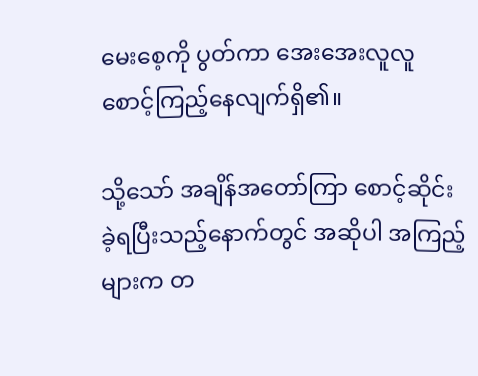မေးစေ့ကို ပွတ်ကာ အေးအေးလူလူ စောင့်ကြည့်နေလျက်ရှိ၏။

သို့သော် အချိန်အတော်ကြာ စောင့်ဆိုင်းခဲ့ရပြီးသည့်နောက်တွင် အဆိုပါ အကြည့်များက တ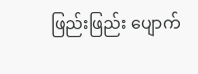ဖြည်းဖြည်း ပျောက်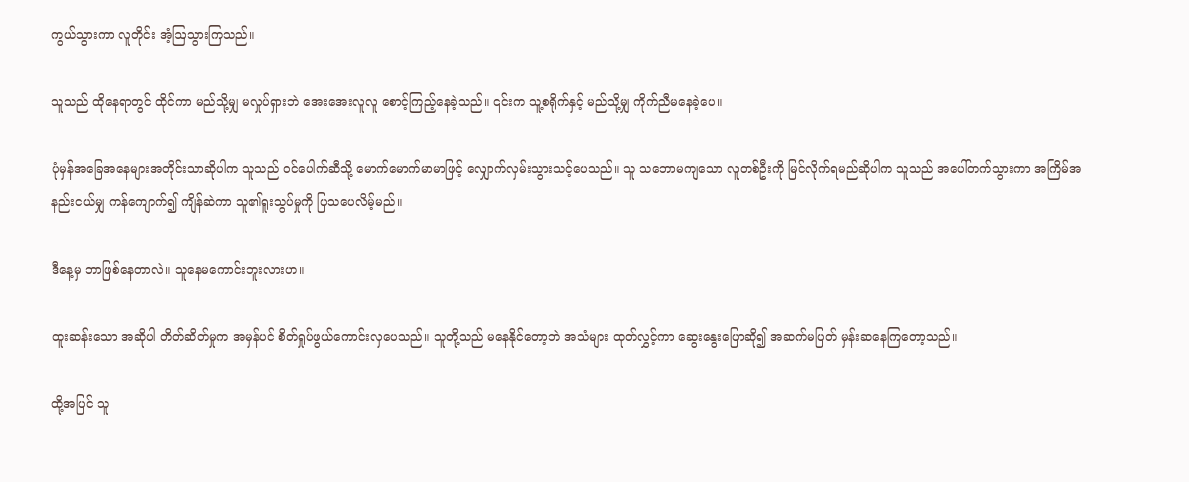ကွယ်သွားကာ လူတိုင်း အံ့ဩသွားကြသည်။

သူသည် ထိုနေရာတွင် ထိုင်ကာ မည်သို့မျှ မလှုပ်ရှားဘဲ အေးအေးလူလူ စောင့်ကြည့်နေခဲ့သည်။ ၎င်းက သူ့စရိုက်နှင့် မည်သို့မျှ ကိုက်ညီမနေခဲ့ပေ။

ပုံမှန်အခြေအနေများအတိုင်းသာဆိုပါက သူသည် ဝင်ပေါက်ဆီသို့ မောက်မောက်မာမာဖြင့် လျှောက်လှမ်းသွားသင့်ပေသည်။ သူ သဘောမကျသော လူတစ်ဦးကို မြင်လိုက်ရမည်ဆိုပါက သူသည် အပေါ်တက်သွားကာ အကြိမ်အနည်းငယ်မျှ ကန်ကျောက်၍ ကျိန်ဆဲကာ သူ၏ရူးသွပ်မှုကို ပြသပေလိမ့်မည်။

ဒီနေ့မှ ဘာဖြစ်နေတာလဲ။ သူနေမကောင်းဘူးလားဟ။

ထူးဆန်းသော အဆိုပါ တိတ်ဆိတ်မှုက အမှန်ပင် စိတ်ရှုပ်ဖွယ်ကောင်းလှပေသည်။ သူတို့သည် မနေနိုင်တော့ဘဲ အသံများ ထုတ်လွှင့်ကာ ဆွေးနွေးပြောဆို၍ အဆက်မပြတ် မှန်းဆနေကြတော့သည်။

ထို့အပြင် သူ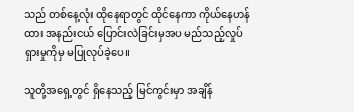သည် တစ်နေ့လုံး ထိုနေရာတွင် ထိုင်နေကာ ကိုယ်နေဟန်ထား အနည်းငယ် ပြောင်းလဲခြင်းမှအပ မည်သည့်လှုပ်ရှားမှုကိုမှ မပြုလုပ်ခဲ့ပေ။

သူတို့အရှေ့တွင် ရှိနေသည့် မြင်ကွင်းမှာ အချိန်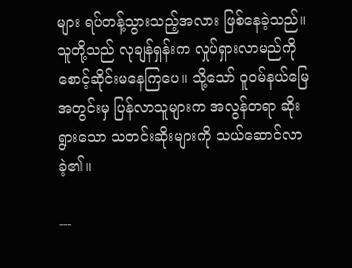များ ရပ်တန့်သွားသည့်အလား ဖြစ်နေခဲ့သည်။ သူတို့သည် လုချန်ရှန်းက လှုပ်ရှားလာမည်ကို စောင့်ဆိုင်းမနေကြပေ။ သို့သော် ဝူဝမ်နယ်မြေအတွင်းမှ ပြန်လာသူများက အလွန်တရာ ဆိုးရွားသော သတင်းဆိုးများကို သယ်ဆောင်လာခဲ့၏။

---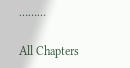………

All Chapters